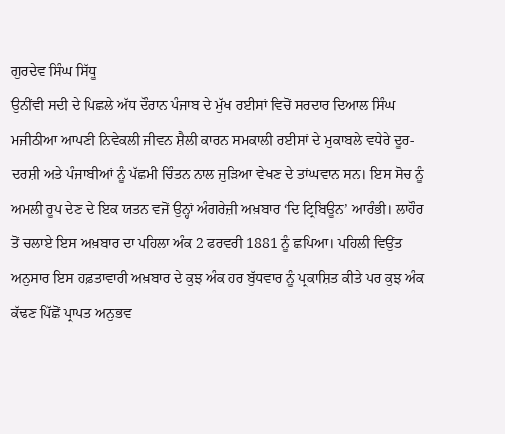ਗੁਰਦੇਵ ਸਿੰਘ ਸਿੱਧੂ
ਉਨੀਂਵੀ ਸਦੀ ਦੇ ਪਿਛਲੇ ਅੱਧ ਦੌਰਾਨ ਪੰਜਾਬ ਦੇ ਮੁੱਖ ਰਈਸਾਂ ਵਿਚੋਂ ਸਰਦਾਰ ਦਿਆਲ ਸਿੰਘ ਮਜੀਠੀਆ ਆਪਣੀ ਨਿਵੇਕਲੀ ਜੀਵਨ ਸ਼ੈਲੀ ਕਾਰਨ ਸਮਕਾਲੀ ਰਈਸਾਂ ਦੇ ਮੁਕਾਬਲੇ ਵਧੇਰੇ ਦੂਰ-ਦਰਸ਼ੀ ਅਤੇ ਪੰਜਾਬੀਆਂ ਨੂੰ ਪੱਛਮੀ ਚਿੰਤਨ ਨਾਲ ਜੁੜਿਆ ਵੇਖਣ ਦੇ ਤਾਂਘਵਾਨ ਸਨ। ਇਸ ਸੋਚ ਨੂੰ ਅਮਲੀ ਰੂਪ ਦੇਣ ਦੇ ਇਕ ਯਤਨ ਵਜੋਂ ਉਨ੍ਹਾਂ ਅੰਗਰੇਜ਼ੀ ਅਖ਼ਬਾਰ ‘ਦਿ ਟ੍ਰਿਬਿਊਨ’ ਆਰੰਭੀ। ਲਾਹੌਰ ਤੋਂ ਚਲਾਏ ਇਸ ਅਖ਼ਬਾਰ ਦਾ ਪਹਿਲਾ ਅੰਕ 2 ਫਰਵਰੀ 1881 ਨੂੰ ਛਪਿਆ। ਪਹਿਲੀ ਵਿਉਂਤ ਅਨੁਸਾਰ ਇਸ ਹਫ਼ਤਾਵਾਰੀ ਅਖ਼ਬਾਰ ਦੇ ਕੁਝ ਅੰਕ ਹਰ ਬੁੱਧਵਾਰ ਨੂੰ ਪ੍ਰਕਾਸ਼ਿਤ ਕੀਤੇ ਪਰ ਕੁਝ ਅੰਕ ਕੱਢਣ ਪਿੱਛੋਂ ਪ੍ਰਾਪਤ ਅਨੁਭਵ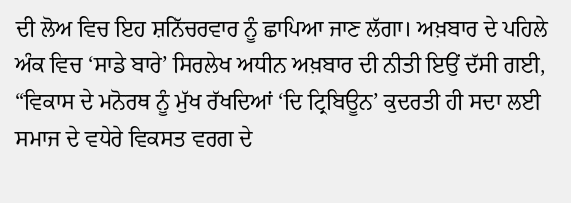ਦੀ ਲੋਅ ਵਿਚ ਇਹ ਸ਼ਨਿੱਚਰਵਾਰ ਨੂੰ ਛਾਪਿਆ ਜਾਣ ਲੱਗਾ। ਅਖ਼ਬਾਰ ਦੇ ਪਹਿਲੇ ਅੰਕ ਵਿਚ ‘ਸਾਡੇ ਬਾਰੇ’ ਸਿਰਲੇਖ ਅਧੀਨ ਅਖ਼ਬਾਰ ਦੀ ਨੀਤੀ ਇਉਂ ਦੱਸੀ ਗਈ, “ਵਿਕਾਸ ਦੇ ਮਨੋਰਥ ਨੂੰ ਮੁੱਖ ਰੱਖਦਿਆਂ ‘ਦਿ ਟ੍ਰਿਬਿਊਨ’ ਕੁਦਰਤੀ ਹੀ ਸਦਾ ਲਈ ਸਮਾਜ ਦੇ ਵਧੇਰੇ ਵਿਕਸਤ ਵਰਗ ਦੇ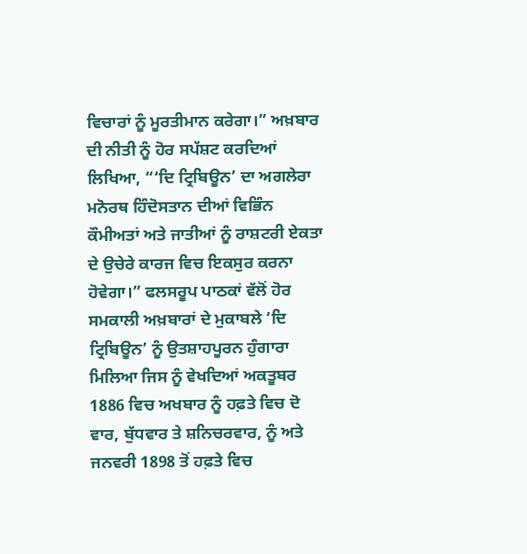ਵਿਚਾਰਾਂ ਨੂੰ ਮੂਰਤੀਮਾਨ ਕਰੇਗਾ।” ਅਖ਼ਬਾਰ ਦੀ ਨੀਤੀ ਨੂੰ ਹੋਰ ਸਪੱਸ਼ਟ ਕਰਦਿਆਂ ਲਿਖਿਆ, “‘ਦਿ ਟ੍ਰਿਬਿਊਨ’ ਦਾ ਅਗਲੇਰਾ ਮਨੋਰਥ ਹਿੰਦੋਸਤਾਨ ਦੀਆਂ ਵਿਭਿੰਨ ਕੌਮੀਅਤਾਂ ਅਤੇ ਜਾਤੀਆਂ ਨੂੰ ਰਾਸ਼ਟਰੀ ਏਕਤਾ ਦੇ ਉਚੇਰੇ ਕਾਰਜ ਵਿਚ ਇਕਸੁਰ ਕਰਨਾ ਹੋਵੇਗਾ।” ਫਲਸਰੂਪ ਪਾਠਕਾਂ ਵੱਲੋਂ ਹੋਰ ਸਮਕਾਲੀ ਅਖ਼ਬਾਰਾਂ ਦੇ ਮੁਕਾਬਲੇ ‘ਦਿ ਟ੍ਰਿਬਿਊਨ’ ਨੂੰ ਉਤਸ਼ਾਹਪੂਰਨ ਹੁੰਗਾਰਾ ਮਿਲਿਆ ਜਿਸ ਨੂੰ ਵੇਖਦਿਆਂ ਅਕਤੂਬਰ 1886 ਵਿਚ ਅਖਬਾਰ ਨੂੰ ਹਫ਼ਤੇ ਵਿਚ ਦੋ ਵਾਰ, ਬੁੱਧਵਾਰ ਤੇ ਸ਼ਨਿਚਰਵਾਰ, ਨੂੰ ਅਤੇ ਜਨਵਰੀ 1898 ਤੋਂ ਹਫ਼ਤੇ ਵਿਚ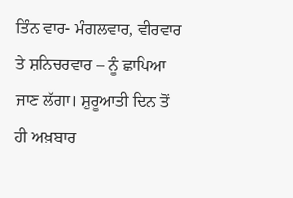ਤਿੰਨ ਵਾਰ- ਮੰਗਲਵਾਰ, ਵੀਰਵਾਰ ਤੇ ਸ਼ਨਿਚਰਵਾਰ – ਨੂੰ ਛਾਪਿਆ ਜਾਣ ਲੱਗਾ। ਸ਼ੁਰੂਆਤੀ ਦਿਨ ਤੋਂ ਹੀ ਅਖ਼ਬਾਰ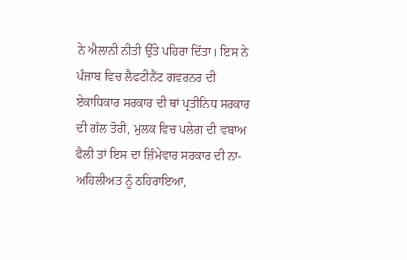ਨੇ ਐਲਾਨੀ ਨੀਤੀ ਉੱਤੇ ਪਹਿਰਾ ਦਿੱਤਾ। ਇਸ ਨੇ ਪੰਜਾਬ ਵਿਚ ਲੈਫਟੀਨੈਂਟ ਗਵਰਨਰ ਦੀ ਏਕਾਧਿਕਾਰ ਸਰਕਾਰ ਦੀ ਥਾਂ ਪ੍ਰਤੀਨਿਧ ਸਰਕਾਰ ਦੀ ਗੱਲ ਤੋਰੀ, ਮੁਲਕ ਵਿਚ ਪਲੇਗ ਦੀ ਵਬਾਅ ਫੈਲੀ ਤਾਂ ਇਸ ਦਾ ਜ਼ਿੰਮੇਵਾਰ ਸਰਕਾਰ ਦੀ ਨਾ-ਅਹਿਲੀਅਤ ਨੂੰ ਠਹਿਰਾਇਆ,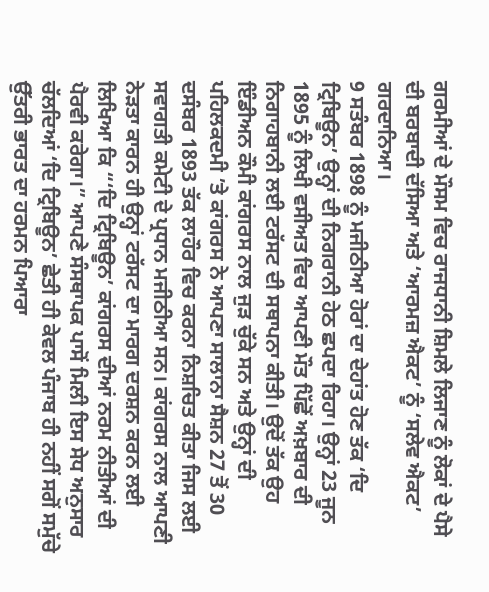ਗਰਮੀਆਂ ਦੇ ਮੌਸਮ ਵਿਚ ਰਾਜਧਾਨੀ ਸ਼ਿਮਲੇ ਲਿਜਾਣ ਨੂੰ ਲੋਕਾਂ ਦੇ ਪੈਸੇ ਦੀ ਬਰਬਾਦੀ ਦੱਸਿਆ ਅਤੇ ‘ਆਰਮਜ਼ ਐਕਟ’ ਨੂੰ ‘ਸਲੇਵ ਐਕਟ’ ਗਰਦਾਨਿਆ।
9 ਸਤੰਬਰ 1898 ਨੂੰ ਮਜੀਠੀਆ ਹੋਰਾਂ ਦਾ ਦੇਹਾਂਤ ਹੋਣ ਤੱਕ ‘ਦਿ ਟ੍ਰਿਬਿਊਨ’ ਉਨ੍ਹਾਂ ਦੀ ਨਿਗਰਾਨੀ ਹੇਠ ਛਪਦਾ ਰਿਹਾ। ਉਨ੍ਹਾਂ 23 ਜੂਨ 1895 ਨੂੰ ਲਿਖੀ ਵਸੀਅਤ ਵਿਚ ਆਪਣੀ ਮੌਤ ਪਿੱਛੋਂ ਅਖ਼ਬਾਰ ਦੀ ਨਿਗਾਹਬਾਨੀ ਲਈ ਟਰੱਸਟ ਦੀ ਸਥਾਪਨਾ ਕੀਤੀ। ਉਦੋਂ ਤੱਕ ਉਹ ਇੰਡੀਅਨ ਕੌਮੀ ਕਾਂਗਰਸ ਨਾਲ ਜੁੜ ਚੁੱਕੇ ਸਨ ਅਤੇ ਉਨ੍ਹਾਂ ਦੀ ਪਹਿਲਕਦਮੀ ’ਤੇ ਕਾਂਗਰਸ ਨੇ ਆਪਣਾ ਸਾਲਾਨਾ ਸੈਸ਼ਨ 27 ਤੋਂ 30 ਦਸੰਬਰ 1893 ਤੱਕ ਲਾਹੌਰ ਵਿਚ ਕਰਨਾ ਨਿਸ਼ਚਿਤ ਕੀਤਾ ਜਿਸ ਲਈ ਸਵਾਗਤੀ ਕਮੇਟੀ ਦੇ ਪ੍ਰਧਾਨ ਮਜੀਠੀਆ ਸਨ। ਕਾਂਗਰਸ ਨਾਲ ਆਪਣੀ ਨੇੜਤਾ ਕਾਰਨ ਹੀ ਉਨ੍ਹਾਂ ਟਰੱਸਟ ਦਾ ਮਾਰਗ ਦਰਸ਼ਨ ਕਰਨ ਲਈ ਲਿਖਿਆ ਕਿ “‘ਦਿ ਟ੍ਰਿਬਿਊਨ’ ਕਾਂਗਰਸ ਦੀਆਂ ਨਰਮ ਨੀਤੀਆਂ ਦੀ ਪੈਰਵੀ ਕਰੇਗਾ।” ਆਪਣੇ ਸੰਸਥਾਪਕ ਪਾਸੋਂ ਮਿਲੀ ਇਸ ਸੇਧ ਅਨੁਸਾਰ ਚੱਲਦਿਆਂ ‘ਦਿ ਟ੍ਰਿਬਿਊਨ’ ਛੇਤੀ ਹੀ ਕੇਵਲ ਪੰਜਾਬ ਹੀ ਨਹੀਂ ਸਗੋਂ ਸਮੁੱਚੇ ਉੱਤਰੀ ਭਾਰਤ ਦਾ ਹਰਮਨ ਪਿਆਰਾ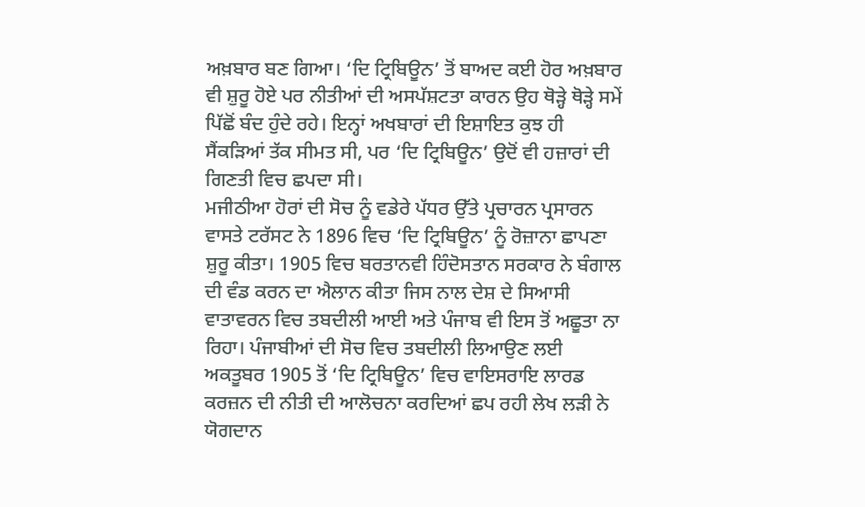ਅਖ਼ਬਾਰ ਬਣ ਗਿਆ। ‘ਦਿ ਟ੍ਰਿਬਿਊਨ’ ਤੋਂ ਬਾਅਦ ਕਈ ਹੋਰ ਅਖ਼ਬਾਰ ਵੀ ਸ਼ੁਰੂ ਹੋਏ ਪਰ ਨੀਤੀਆਂ ਦੀ ਅਸਪੱਸ਼ਟਤਾ ਕਾਰਨ ਉਹ ਥੋੜ੍ਹੇ ਥੋੜ੍ਹੇ ਸਮੇਂ ਪਿੱਛੋਂ ਬੰਦ ਹੁੰਦੇ ਰਹੇ। ਇਨ੍ਹਾਂ ਅਖਬਾਰਾਂ ਦੀ ਇਸ਼ਾਇਤ ਕੁਝ ਹੀ ਸੈਂਕੜਿਆਂ ਤੱਕ ਸੀਮਤ ਸੀ, ਪਰ ‘ਦਿ ਟ੍ਰਿਬਿਊਨ’ ਉਦੋਂ ਵੀ ਹਜ਼ਾਰਾਂ ਦੀ ਗਿਣਤੀ ਵਿਚ ਛਪਦਾ ਸੀ।
ਮਜੀਠੀਆ ਹੋਰਾਂ ਦੀ ਸੋਚ ਨੂੰ ਵਡੇਰੇ ਪੱਧਰ ਉੱਤੇ ਪ੍ਰਚਾਰਨ ਪ੍ਰਸਾਰਨ ਵਾਸਤੇ ਟਰੱਸਟ ਨੇ 1896 ਵਿਚ ‘ਦਿ ਟ੍ਰਿਬਿਊਨ’ ਨੂੰ ਰੋਜ਼ਾਨਾ ਛਾਪਣਾ ਸ਼ੁਰੂ ਕੀਤਾ। 1905 ਵਿਚ ਬਰਤਾਨਵੀ ਹਿੰਦੋਸਤਾਨ ਸਰਕਾਰ ਨੇ ਬੰਗਾਲ ਦੀ ਵੰਡ ਕਰਨ ਦਾ ਐਲਾਨ ਕੀਤਾ ਜਿਸ ਨਾਲ ਦੇਸ਼ ਦੇ ਸਿਆਸੀ ਵਾਤਾਵਰਨ ਵਿਚ ਤਬਦੀਲੀ ਆਈ ਅਤੇ ਪੰਜਾਬ ਵੀ ਇਸ ਤੋਂ ਅਛੂਤਾ ਨਾ ਰਿਹਾ। ਪੰਜਾਬੀਆਂ ਦੀ ਸੋਚ ਵਿਚ ਤਬਦੀਲੀ ਲਿਆਉਣ ਲਈ ਅਕਤੂਬਰ 1905 ਤੋਂ ‘ਦਿ ਟ੍ਰਿਬਿਊਨ’ ਵਿਚ ਵਾਇਸਰਾਇ ਲਾਰਡ ਕਰਜ਼ਨ ਦੀ ਨੀਤੀ ਦੀ ਆਲੋਚਨਾ ਕਰਦਿਆਂ ਛਪ ਰਹੀ ਲੇਖ ਲੜੀ ਨੇ ਯੋਗਦਾਨ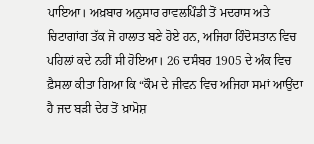ਪਾਇਆ। ਅਖ਼ਬਾਰ ਅਨੁਸਾਰ ਰਾਵਲਪਿੰਡੀ ਤੋਂ ਮਦਰਾਸ ਅਤੇ ਚਿਟਾਗਾਂਗ ਤੱਕ ਜੋ ਹਾਲਾਤ ਬਣੇ ਹੋਏ ਹਨ, ਅਜਿਹਾ ਹਿੰਦੋਸਤਾਨ ਵਿਚ ਪਹਿਲਾਂ ਕਦੇ ਨਹੀਂ ਸੀ ਹੋਇਆ। 26 ਦਸੰਬਰ 1905 ਦੇ ਅੰਕ ਵਿਚ ਫ਼ੈਸਲਾ ਕੀਤਾ ਗਿਆ ਕਿ “ਕੌਮ ਦੇ ਜੀਵਨ ਵਿਚ ਅਜਿਹਾ ਸਮਾਂ ਆਉਂਦਾ ਹੈ ਜਦ ਬੜੀ ਦੇਰ ਤੋਂ ਖ਼ਾਮੋਸ਼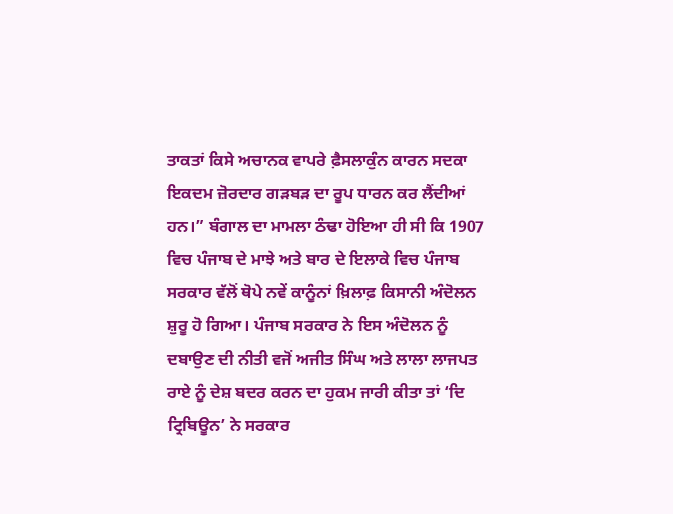ਤਾਕਤਾਂ ਕਿਸੇ ਅਚਾਨਕ ਵਾਪਰੇ ਫ਼ੈਸਲਾਕੁੰਨ ਕਾਰਨ ਸਦਕਾ ਇਕਦਮ ਜ਼ੋਰਦਾਰ ਗੜਬੜ ਦਾ ਰੂਪ ਧਾਰਨ ਕਰ ਲੈਂਦੀਆਂ ਹਨ।” ਬੰਗਾਲ ਦਾ ਮਾਮਲਾ ਠੰਢਾ ਹੋਇਆ ਹੀ ਸੀ ਕਿ 1907 ਵਿਚ ਪੰਜਾਬ ਦੇ ਮਾਝੇ ਅਤੇ ਬਾਰ ਦੇ ਇਲਾਕੇ ਵਿਚ ਪੰਜਾਬ ਸਰਕਾਰ ਵੱਲੋਂ ਥੋਪੇ ਨਵੇਂ ਕਾਨੂੰਨਾਂ ਖ਼ਿਲਾਫ਼ ਕਿਸਾਨੀ ਅੰਦੋਲਨ ਸ਼ੁਰੂ ਹੋ ਗਿਆ। ਪੰਜਾਬ ਸਰਕਾਰ ਨੇ ਇਸ ਅੰਦੋਲਨ ਨੂੰ ਦਬਾਉਣ ਦੀ ਨੀਤੀ ਵਜੋਂ ਅਜੀਤ ਸਿੰਘ ਅਤੇ ਲਾਲਾ ਲਾਜਪਤ ਰਾਏ ਨੂੰ ਦੇਸ਼ ਬਦਰ ਕਰਨ ਦਾ ਹੁਕਮ ਜਾਰੀ ਕੀਤਾ ਤਾਂ ‘ਦਿ ਟ੍ਰਿਬਿਊਨ’ ਨੇ ਸਰਕਾਰ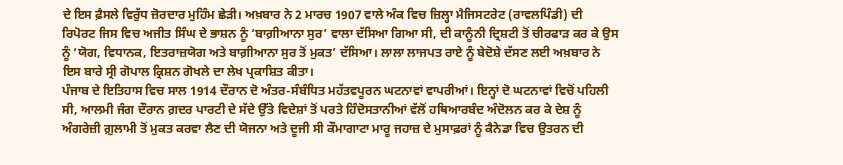ਦੇ ਇਸ ਫ਼ੈਸਲੇ ਵਿਰੁੱਧ ਜ਼ੋਰਦਾਰ ਮੁਹਿੰਮ ਛੇੜੀ। ਅਖ਼ਬਾਰ ਨੇ 2 ਮਾਰਚ 1907 ਵਾਲੇ ਅੰਕ ਵਿਚ ਜ਼ਿਲ੍ਹਾ ਮੈਜਿਸਟਰੇਟ (ਰਾਵਲਪਿੰਡੀ) ਦੀ ਰਿਪੋਰਟ ਜਿਸ ਵਿਚ ਅਜੀਤ ਸਿੰਘ ਦੇ ਭਾਸ਼ਨ ਨੂੰ ‘ਬਾਗ਼ੀਆਨਾ ਸੁਰ’ ਵਾਲਾ ਦੱਸਿਆ ਗਿਆ ਸੀ, ਦੀ ਕਾਨੂੰਨੀ ਦ੍ਰਿਸ਼ਟੀ ਤੋਂ ਚੀਰਫਾੜ ਕਰ ਕੇ ਉਸ ਨੂੰ ‘ਯੋਗ, ਵਿਧਾਨਕ, ਇਤਰਾਜ਼ਯੋਗ ਅਤੇ ਬਾਗ਼ੀਆਨਾ ਸੁਰ ਤੋਂ ਮੁਕਤ’ ਦੱਸਿਆ। ਲਾਲਾ ਲਾਜਪਤ ਰਾਏ ਨੂੰ ਬੇਦੋਸ਼ੇ ਦੱਸਣ ਲਈ ਅਖ਼ਬਾਰ ਨੇ ਇਸ ਬਾਰੇ ਸ੍ਰੀ ਗੋਪਾਲ ਕ੍ਰਿਸ਼ਨ ਗੋਖਲੇ ਦਾ ਲੇਖ ਪ੍ਰਕਾਸ਼ਿਤ ਕੀਤਾ।
ਪੰਜਾਬ ਦੇ ਇਤਿਹਾਸ ਵਿਚ ਸਾਲ 1914 ਦੌਰਾਨ ਦੋ ਅੰਤਰ-ਸੰਬੰਧਿਤ ਮਹੱਤਵਪੂਰਨ ਘਟਨਾਵਾਂ ਵਾਪਰੀਆਂ। ਇਨ੍ਹਾਂ ਦੋ ਘਟਨਾਵਾਂ ਵਿਚੋਂ ਪਹਿਲੀ ਸੀ, ਆਲਮੀ ਜੰਗ ਦੌਰਾਨ ਗ਼ਦਰ ਪਾਰਟੀ ਦੇ ਸੱਦੇ ਉੱਤੇ ਵਿਦੇਸ਼ਾਂ ਤੋਂ ਪਰਤੇ ਹਿੰਦੋਸਤਾਨੀਆਂ ਵੱਲੋਂ ਹਥਿਆਰਬੰਦ ਅੰਦੋਲਨ ਕਰ ਕੇ ਦੇਸ਼ ਨੂੰ ਅੰਗਰੇਜ਼ੀ ਗ਼ੁਲਾਮੀ ਤੋਂ ਮੁਕਤ ਕਰਵਾ ਲੈਣ ਦੀ ਯੋਜਨਾ ਅਤੇ ਦੂਜੀ ਸੀ ਕੌਮਾਗਾਟਾ ਮਾਰੂ ਜਹਾਜ਼ ਦੇ ਮੁਸਾਫ਼ਰਾਂ ਨੂੰ ਕੈਨੇਡਾ ਵਿਚ ਉਤਰਨ ਦੀ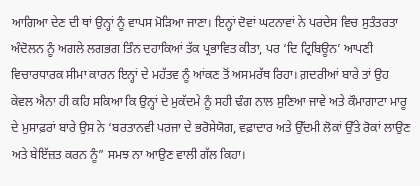ਆਗਿਆ ਦੇਣ ਦੀ ਥਾਂ ਉਨ੍ਹਾਂ ਨੂੰ ਵਾਪਸ ਮੋੜਿਆ ਜਾਣਾ। ਇਨ੍ਹਾਂ ਦੋਵਾਂ ਘਟਨਾਵਾਂ ਨੇ ਪਰਦੇਸ ਵਿਚ ਸੁਤੰਤਰਤਾ ਅੰਦੋਲਨ ਨੂੰ ਅਗਲੇ ਲਗਭਗ ਤਿੰਨ ਦਹਾਕਿਆਂ ਤੱਕ ਪ੍ਰਭਾਵਿਤ ਕੀਤਾ, ਪਰ ‘ਦਿ ਟ੍ਰਿਬਿਊਨ’ ਆਪਣੀ ਵਿਚਾਰਧਾਰਕ ਸੀਮਾ ਕਾਰਨ ਇਨ੍ਹਾਂ ਦੇ ਮਹੱਤਵ ਨੂੰ ਆਂਕਣ ਤੋਂ ਅਸਮਰੱਥ ਰਿਹਾ। ਗ਼ਦਰੀਆਂ ਬਾਰੇ ਤਾਂ ਉਹ ਕੇਵਲ ਐਨਾ ਹੀ ਕਹਿ ਸਕਿਆ ਕਿ ਉਨ੍ਹਾਂ ਦੇ ਮੁਕੱਦਮੇ ਨੂੰ ਸਹੀ ਢੰਗ ਨਾਲ ਸੁਣਿਆ ਜਾਵੇ ਅਤੇ ਕੌਮਾਗਾਟਾ ਮਾਰੂ ਦੇ ਮੁਸਾਫ਼ਰਾਂ ਬਾਰੇ ਉਸ ਨੇ ‘ਬਰਤਾਨਵੀ ਪਰਜਾ ਦੇ ਭਰੋਸੇਯੋਗ, ਵਫ਼ਾਦਾਰ ਅਤੇ ਉੱਦਮੀ ਲੋਕਾਂ ਉੱਤੇ ਰੋਕਾਂ ਲਾਉਣ ਅਤੇ ਬੇਇੱਜ਼ਤ ਕਰਨ ਨੂੰ” ਸਮਝ ਨਾ ਆਉਣ ਵਾਲੀ ਗੱਲ ਕਿਹਾ।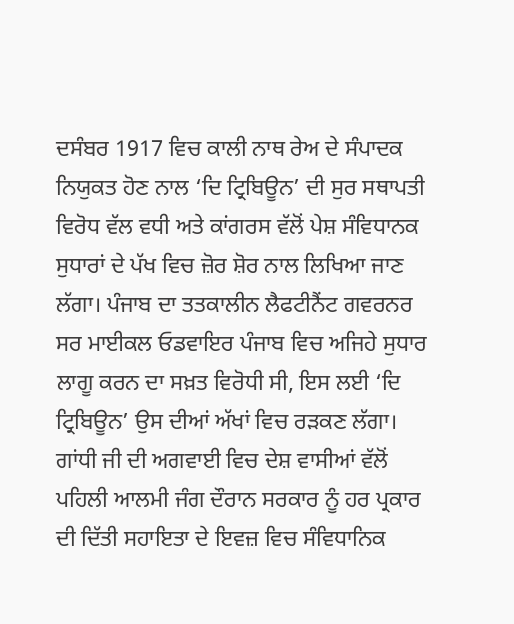ਦਸੰਬਰ 1917 ਵਿਚ ਕਾਲੀ ਨਾਥ ਰੇਅ ਦੇ ਸੰਪਾਦਕ ਨਿਯੁਕਤ ਹੋਣ ਨਾਲ ‘ਦਿ ਟ੍ਰਿਬਿਊਨ’ ਦੀ ਸੁਰ ਸਥਾਪਤੀ ਵਿਰੋਧ ਵੱਲ ਵਧੀ ਅਤੇ ਕਾਂਗਰਸ ਵੱਲੋਂ ਪੇਸ਼ ਸੰਵਿਧਾਨਕ ਸੁਧਾਰਾਂ ਦੇ ਪੱਖ ਵਿਚ ਜ਼ੋਰ ਸ਼ੋਰ ਨਾਲ ਲਿਖਿਆ ਜਾਣ ਲੱਗਾ। ਪੰਜਾਬ ਦਾ ਤਤਕਾਲੀਨ ਲੈਫਟੀਨੈਂਟ ਗਵਰਨਰ ਸਰ ਮਾਈਕਲ ਓਡਵਾਇਰ ਪੰਜਾਬ ਵਿਚ ਅਜਿਹੇ ਸੁਧਾਰ ਲਾਗੂ ਕਰਨ ਦਾ ਸਖ਼ਤ ਵਿਰੋਧੀ ਸੀ, ਇਸ ਲਈ ‘ਦਿ ਟ੍ਰਿਬਿਊਨ’ ਉਸ ਦੀਆਂ ਅੱਖਾਂ ਵਿਚ ਰੜਕਣ ਲੱਗਾ। ਗਾਂਧੀ ਜੀ ਦੀ ਅਗਵਾਈ ਵਿਚ ਦੇਸ਼ ਵਾਸੀਆਂ ਵੱਲੋਂ ਪਹਿਲੀ ਆਲਮੀ ਜੰਗ ਦੌਰਾਨ ਸਰਕਾਰ ਨੂੰ ਹਰ ਪ੍ਰਕਾਰ ਦੀ ਦਿੱਤੀ ਸਹਾਇਤਾ ਦੇ ਇਵਜ਼ ਵਿਚ ਸੰਵਿਧਾਨਿਕ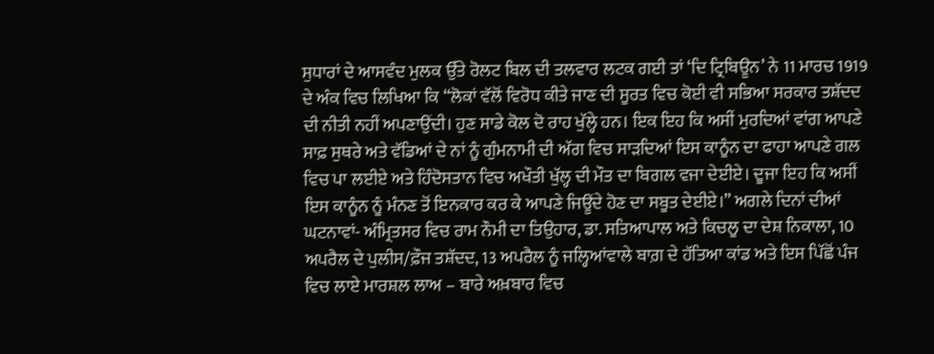ਸੁਧਾਰਾਂ ਦੇ ਆਸਵੰਦ ਮੁਲਕ ਉੱਤੇ ਰੋਲਟ ਬਿਲ ਦੀ ਤਲਵਾਰ ਲਟਕ ਗਈ ਤਾਂ ‘ਦਿ ਟ੍ਰਿਬਿਊਨ’ ਨੇ 11 ਮਾਰਚ 1919 ਦੇ ਅੰਕ ਵਿਚ ਲਿਖਿਆ ਕਿ “ਲੋਕਾਂ ਵੱਲੋਂ ਵਿਰੋਧ ਕੀਤੇ ਜਾਣ ਦੀ ਸੂਰਤ ਵਿਚ ਕੋਈ ਵੀ ਸਭਿਆ ਸਰਕਾਰ ਤਸ਼ੱਦਦ ਦੀ ਨੀਤੀ ਨਹੀਂ ਅਪਣਾਉਂਦੀ। ਹੁਣ ਸਾਡੇ ਕੋਲ ਦੋ ਰਾਹ ਖੁੱਲ੍ਹੇ ਹਨ। ਇਕ ਇਹ ਕਿ ਅਸੀਂ ਮੁਰਦਿਆਂ ਵਾਂਗ ਆਪਣੇ ਸਾਫ਼ ਸੁਥਰੇ ਅਤੇ ਵੱਡਿਆਂ ਦੇ ਨਾਂ ਨੂੰ ਗੁੰਮਨਾਮੀ ਦੀ ਅੱਗ ਵਿਚ ਸਾੜਦਿਆਂ ਇਸ ਕਾਨੂੰਨ ਦਾ ਫਾਹਾ ਆਪਣੇ ਗਲ ਵਿਚ ਪਾ ਲਈਏ ਅਤੇ ਹਿੰਦੋਸਤਾਨ ਵਿਚ ਅਖੌਤੀ ਖੁੱਲ੍ਹ ਦੀ ਮੌਤ ਦਾ ਬਿਗਲ ਵਜਾ ਦੇਈਏ। ਦੂਜਾ ਇਹ ਕਿ ਅਸੀਂ ਇਸ ਕਾਨੂੰਨ ਨੂੰ ਮੰਨਣ ਤੋਂ ਇਨਕਾਰ ਕਰ ਕੇ ਆਪਣੇ ਜਿਊਂਦੇ ਹੋਣ ਦਾ ਸਬੂਤ ਦੇਈਏ।” ਅਗਲੇ ਦਿਨਾਂ ਦੀਆਂ ਘਟਨਾਵਾਂ- ਅੰਮ੍ਰਿਤਸਰ ਵਿਚ ਰਾਮ ਨੌਮੀ ਦਾ ਤਿਉਹਾਰ, ਡਾ. ਸਤਿਆਪਾਲ ਅਤੇ ਕਿਚਲੂ ਦਾ ਦੇਸ਼ ਨਿਕਾਲਾ, 10 ਅਪਰੈਲ ਦੇ ਪੁਲੀਸ/ਫ਼ੌਜ ਤਸ਼ੱਦਦ, 13 ਅਪਰੈਲ ਨੂੰ ਜਲ੍ਹਿਆਂਵਾਲੇ ਬਾਗ਼ ਦੇ ਹੱਤਿਆ ਕਾਂਡ ਅਤੇ ਇਸ ਪਿੱਛੋਂ ਪੰਜ ਵਿਚ ਲਾਏ ਮਾਰਸ਼ਲ ਲਾਅ – ਬਾਰੇ ਅਖ਼ਬਾਰ ਵਿਚ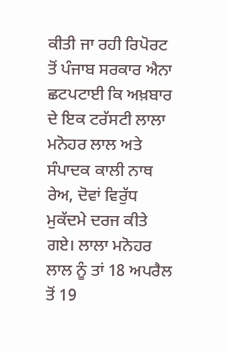ਕੀਤੀ ਜਾ ਰਹੀ ਰਿਪੋਰਟ ਤੋਂ ਪੰਜਾਬ ਸਰਕਾਰ ਐਨਾ ਛਟਪਟਾਈ ਕਿ ਅਖ਼ਬਾਰ ਦੇ ਇਕ ਟਰੱਸਟੀ ਲਾਲਾ ਮਨੋਹਰ ਲਾਲ ਅਤੇ ਸੰਪਾਦਕ ਕਾਲੀ ਨਾਥ ਰੇਅ, ਦੋਵਾਂ ਵਿਰੁੱਧ ਮੁਕੱਦਮੇ ਦਰਜ ਕੀਤੇ ਗਏ। ਲਾਲਾ ਮਨੋਹਰ ਲਾਲ ਨੂੰ ਤਾਂ 18 ਅਪਰੈਲ ਤੋਂ 19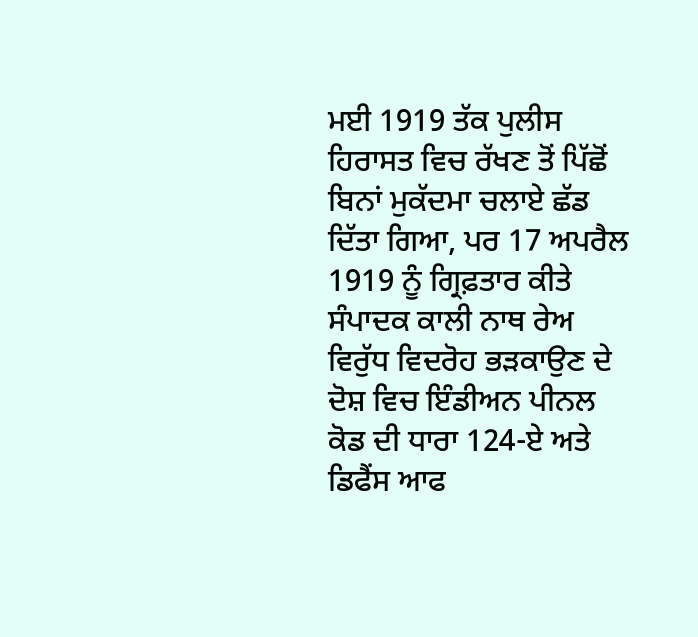ਮਈ 1919 ਤੱਕ ਪੁਲੀਸ ਹਿਰਾਸਤ ਵਿਚ ਰੱਖਣ ਤੋਂ ਪਿੱਛੋਂ ਬਿਨਾਂ ਮੁਕੱਦਮਾ ਚਲਾਏ ਛੱਡ ਦਿੱਤਾ ਗਿਆ, ਪਰ 17 ਅਪਰੈਲ 1919 ਨੂੰ ਗ੍ਰਿਫ਼ਤਾਰ ਕੀਤੇ ਸੰਪਾਦਕ ਕਾਲੀ ਨਾਥ ਰੇਅ ਵਿਰੁੱਧ ਵਿਦਰੋਹ ਭੜਕਾਉਣ ਦੇ ਦੋਸ਼ ਵਿਚ ਇੰਡੀਅਨ ਪੀਨਲ ਕੋਡ ਦੀ ਧਾਰਾ 124-ਏ ਅਤੇ ਡਿਫੈਂਸ ਆਫ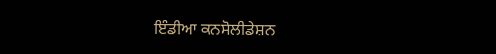ਇੰਡੀਆ ਕਨਸੋਲੀਡੇਸ਼ਨ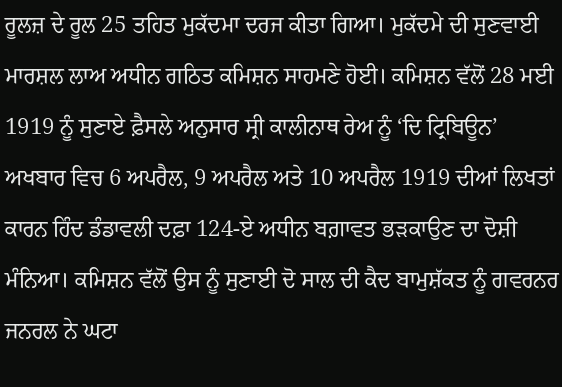ਰੂਲਜ਼ ਦੇ ਰੂਲ 25 ਤਹਿਤ ਮੁਕੱਦਮਾ ਦਰਜ ਕੀਤਾ ਗਿਆ। ਮੁਕੱਦਮੇ ਦੀ ਸੁਣਵਾਈ ਮਾਰਸ਼ਲ ਲਾਅ ਅਧੀਨ ਗਠਿਤ ਕਮਿਸ਼ਨ ਸਾਹਮਣੇ ਹੋਈ। ਕਮਿਸ਼ਨ ਵੱਲੋਂ 28 ਮਈ 1919 ਨੂੰ ਸੁਣਾਏ ਫ਼ੈਸਲੇ ਅਨੁਸਾਰ ਸ੍ਰੀ ਕਾਲੀਨਾਥ ਰੇਅ ਨੂੰ ‘ਦਿ ਟ੍ਰਿਬਿਊਨ’ ਅਖਬਾਰ ਵਿਚ 6 ਅਪਰੈਲ, 9 ਅਪਰੈਲ ਅਤੇ 10 ਅਪਰੈਲ 1919 ਦੀਆਂ ਲਿਖਤਾਂ ਕਾਰਨ ਹਿੰਦ ਡੰਡਾਵਲੀ ਦਫ਼ਾ 124-ਏ ਅਧੀਨ ਬਗ਼ਾਵਤ ਭੜਕਾਉਣ ਦਾ ਦੋਸ਼ੀ ਮੰਨਿਆ। ਕਮਿਸ਼ਨ ਵੱਲੋਂ ਉਸ ਨੂੰ ਸੁਣਾਈ ਦੋ ਸਾਲ ਦੀ ਕੈਦ ਬਾਮੁਸ਼ੱਕਤ ਨੂੰ ਗਵਰਨਰ ਜਨਰਲ ਨੇ ਘਟਾ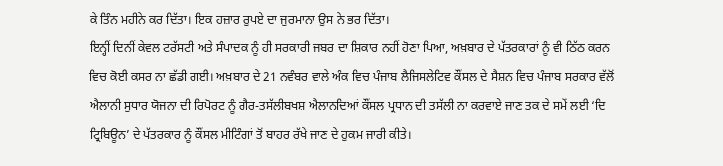ਕੇ ਤਿੰਨ ਮਹੀਨੇ ਕਰ ਦਿੱਤਾ। ਇਕ ਹਜ਼ਾਰ ਰੁਪਏ ਦਾ ਜੁਰਮਾਨਾ ਉਸ ਨੇ ਭਰ ਦਿੱਤਾ।
ਇਨ੍ਹੀਂ ਦਿਨੀਂ ਕੇਵਲ ਟਰੱਸਟੀ ਅਤੇ ਸੰਪਾਦਕ ਨੂੰ ਹੀ ਸਰਕਾਰੀ ਜਬਰ ਦਾ ਸ਼ਿਕਾਰ ਨਹੀਂ ਹੋਣਾ ਪਿਆ, ਅਖ਼ਬਾਰ ਦੇ ਪੱਤਰਕਾਰਾਂ ਨੂੰ ਵੀ ਠਿੱਠ ਕਰਨ ਵਿਚ ਕੋਈ ਕਸਰ ਨਾ ਛੱਡੀ ਗਈ। ਅਖ਼ਬਾਰ ਦੇ 21 ਨਵੰਬਰ ਵਾਲੇ ਅੰਕ ਵਿਚ ਪੰਜਾਬ ਲੈਜਿਸਲੇਟਿਵ ਕੌਂਸਲ ਦੇ ਸੈਸ਼ਨ ਵਿਚ ਪੰਜਾਬ ਸਰਕਾਰ ਵੱਲੋਂ ਐਲਾਨੀ ਸੁਧਾਰ ਯੋਜਨਾ ਦੀ ਰਿਪੋਰਟ ਨੂੰ ਗੈਰ-ਤਸੱਲੀਬਖਸ਼ ਐਲਾਨਦਿਆਂ ਕੌਂਸਲ ਪ੍ਰਧਾਨ ਦੀ ਤਸੱਲੀ ਨਾ ਕਰਵਾਏ ਜਾਣ ਤਕ ਦੇ ਸਮੇਂ ਲਈ ‘ਦਿ ਟ੍ਰਿਬਿਊਨ’ ਦੇ ਪੱਤਰਕਾਰ ਨੂੰ ਕੌਂਸਲ ਮੀਟਿੰਗਾਂ ਤੋਂ ਬਾਹਰ ਰੱਖੇ ਜਾਣ ਦੇ ਹੁਕਮ ਜਾਰੀ ਕੀਤੇ।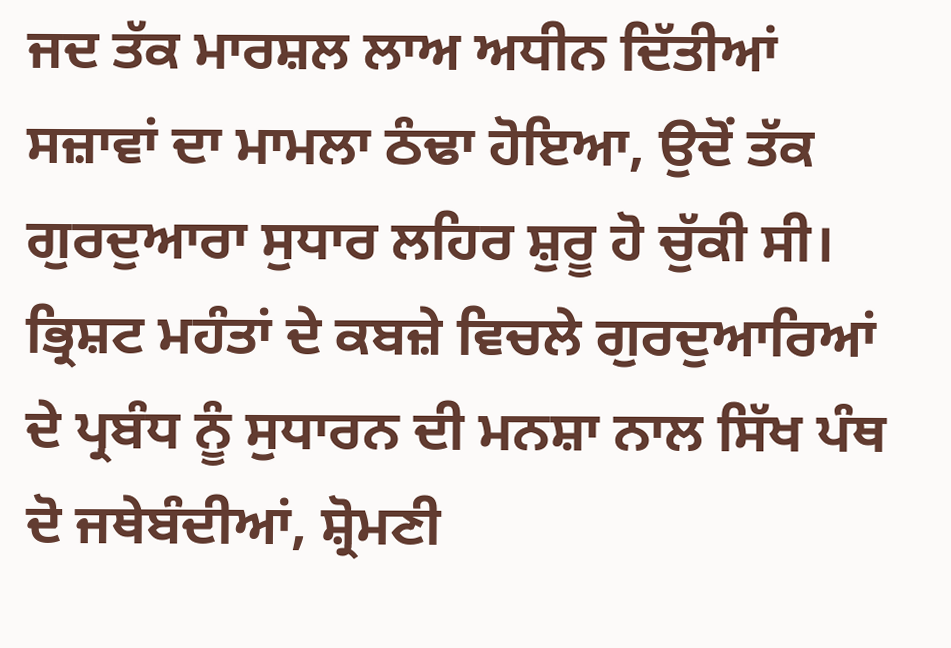ਜਦ ਤੱਕ ਮਾਰਸ਼ਲ ਲਾਅ ਅਧੀਨ ਦਿੱਤੀਆਂ ਸਜ਼ਾਵਾਂ ਦਾ ਮਾਮਲਾ ਠੰਢਾ ਹੋਇਆ, ਉਦੋਂ ਤੱਕ ਗੁਰਦੁਆਰਾ ਸੁਧਾਰ ਲਹਿਰ ਸ਼ੁਰੂ ਹੋ ਚੁੱਕੀ ਸੀ। ਭ੍ਰਿਸ਼ਟ ਮਹੰਤਾਂ ਦੇ ਕਬਜ਼ੇ ਵਿਚਲੇ ਗੁਰਦੁਆਰਿਆਂ ਦੇ ਪ੍ਰਬੰਧ ਨੂੰ ਸੁਧਾਰਨ ਦੀ ਮਨਸ਼ਾ ਨਾਲ ਸਿੱਖ ਪੰਥ ਦੋ ਜਥੇਬੰਦੀਆਂ, ਸ਼੍ਰੋਮਣੀ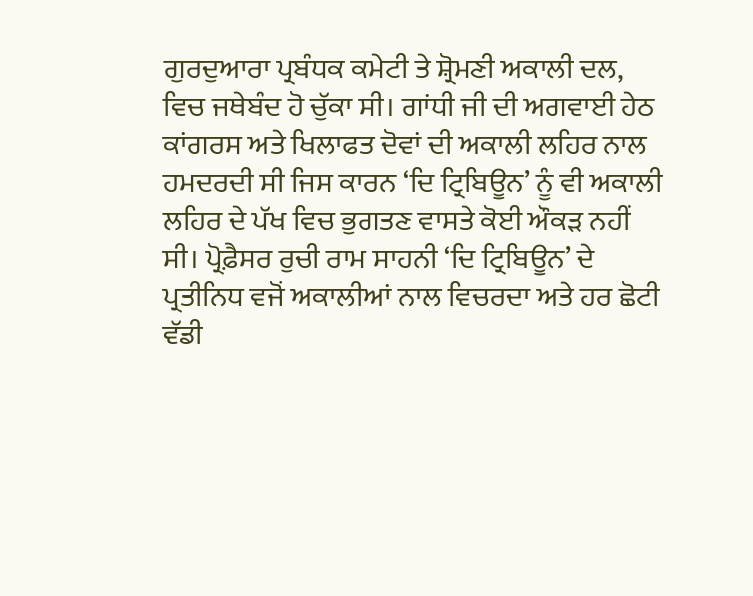ਗੁਰਦੁਆਰਾ ਪ੍ਰਬੰਧਕ ਕਮੇਟੀ ਤੇ ਸ਼੍ਰੋਮਣੀ ਅਕਾਲੀ ਦਲ, ਵਿਚ ਜਥੇਬੰਦ ਹੋ ਚੁੱਕਾ ਸੀ। ਗਾਂਧੀ ਜੀ ਦੀ ਅਗਵਾਈ ਹੇਠ ਕਾਂਗਰਸ ਅਤੇ ਖਿਲਾਫਤ ਦੋਵਾਂ ਦੀ ਅਕਾਲੀ ਲਹਿਰ ਨਾਲ ਹਮਦਰਦੀ ਸੀ ਜਿਸ ਕਾਰਨ ‘ਦਿ ਟ੍ਰਿਬਿਊਨ’ ਨੂੰ ਵੀ ਅਕਾਲੀ ਲਹਿਰ ਦੇ ਪੱਖ ਵਿਚ ਭੁਗਤਣ ਵਾਸਤੇ ਕੋਈ ਔਕੜ ਨਹੀਂ ਸੀ। ਪ੍ਰੋਫ਼ੈਸਰ ਰੁਚੀ ਰਾਮ ਸਾਹਨੀ ‘ਦਿ ਟ੍ਰਿਬਿਊਨ’ ਦੇ ਪ੍ਰਤੀਨਿਧ ਵਜੋਂ ਅਕਾਲੀਆਂ ਨਾਲ ਵਿਚਰਦਾ ਅਤੇ ਹਰ ਛੋਟੀ ਵੱਡੀ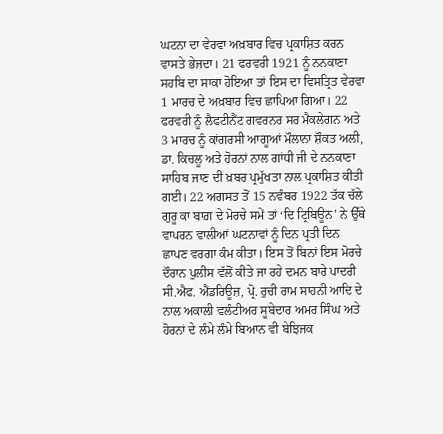ਘਟਨਾ ਦਾ ਵੇਰਵਾ ਅਖ਼ਬਾਰ ਵਿਚ ਪ੍ਰਕਾਸ਼ਿਤ ਕਰਨ ਵਾਸਤੇ ਭੇਜਦਾ। 21 ਫਰਵਰੀ 1921 ਨੂੰ ਨਨਕਾਣਾ ਸਹਬਿ ਦਾ ਸਾਕਾ ਹੋਇਆ ਤਾਂ ਇਸ ਦਾ ਵਿਸਤ੍ਰਿਤ ਵੇਰਵਾ 1 ਮਾਰਚ ਦੇ ਅਖ਼ਬਾਰ ਵਿਚ ਛਾਪਿਆ ਗਿਆ। 22 ਫਰਵਰੀ ਨੂੰ ਲੈਫਟੀਨੈਂਟ ਗਵਰਨਰ ਸਰ ਮੈਕਲੇਗਨ ਅਤੇ 3 ਮਾਰਚ ਨੂੰ ਕਾਂਗਰਸੀ ਆਗੂਆਂ ਮੌਲਾਨਾ ਸ਼ੌਕਤ ਅਲੀ, ਡਾ. ਕਿਚਲੂ ਅਤੇ ਹੋਰਨਾਂ ਨਾਲ ਗਾਂਧੀ ਜੀ ਦੇ ਨਨਕਾਣਾ ਸਾਹਿਬ ਜਾਣ ਦੀ ਖ਼ਬਰ ਪ੍ਰਮੁੱਖਤਾ ਨਾਲ ਪ੍ਰਕਾਸ਼ਿਤ ਕੀਤੀ ਗਈ। 22 ਅਗਸਤ ਤੋਂ 15 ਨਵੰਬਰ 1922 ਤੱਕ ਚੱਲੇ ਗੁਰੂ ਕਾ ਬਾਗ਼ ਦੇ ਮੋਰਚੇ ਸਮੇਂ ਤਾਂ ‘ਦਿ ਟ੍ਰਿਬਿਊਨ’ ਨੇ ਉੱਥੇ ਵਾਪਰਨ ਵਾਲੀਆਂ ਘਟਨਾਵਾਂ ਨੂੰ ਦਿਨ ਪ੍ਰਤੀ ਦਿਨ ਛਾਪਣ ਵਰਗਾ ਕੰਮ ਕੀਤਾ। ਇਸ ਤੋਂ ਬਿਨਾਂ ਇਸ ਮੋਰਚੇ ਦੌਰਾਨ ਪੁਲੀਸ ਵੱਲੋਂ ਕੀਤੇ ਜਾ ਰਹੇ ਦਮਨ ਬਾਰੇ ਪਾਦਰੀ ਸੀ.ਐਫ. ਐਂਡਰਿਊਜ਼, ਪ੍ਰੋ. ਰੁਚੀ ਰਾਮ ਸਾਹਨੀ ਆਦਿ ਦੇ ਨਾਲ ਅਕਾਲੀ ਵਲੰਟੀਅਰ ਸੂਬੇਦਾਰ ਅਮਰ ਸਿੰਘ ਅਤੇ ਹੋਰਨਾਂ ਦੇ ਲੰਮੇ ਲੰਮੇ ਬਿਆਨ ਵੀ ਬੇਝਿਜਕ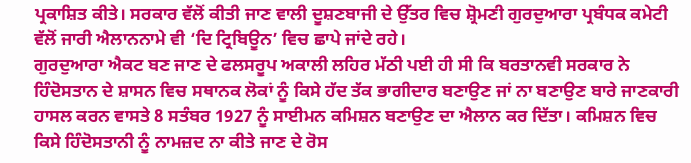ਪ੍ਰਕਾਸ਼ਿਤ ਕੀਤੇ। ਸਰਕਾਰ ਵੱਲੋਂ ਕੀਤੀ ਜਾਣ ਵਾਲੀ ਦੂਸ਼ਣਬਾਜੀ ਦੇ ਉੱਤਰ ਵਿਚ ਸ਼੍ਰੋਮਣੀ ਗੁਰਦੁਆਰਾ ਪ੍ਰਬੰਧਕ ਕਮੇਟੀ ਵੱਲੋਂ ਜਾਰੀ ਐਲਾਨਨਾਮੇ ਵੀ ‘ਦਿ ਟ੍ਰਿਬਿਊਨ’ ਵਿਚ ਛਾਪੇ ਜਾਂਦੇ ਰਹੇ।
ਗੁਰਦੁਆਰਾ ਐਕਟ ਬਣ ਜਾਣ ਦੇ ਫਲਸਰੂਪ ਅਕਾਲੀ ਲਹਿਰ ਮੱਠੀ ਪਈ ਹੀ ਸੀ ਕਿ ਬਰਤਾਨਵੀ ਸਰਕਾਰ ਨੇ ਹਿੰਦੋਸਤਾਨ ਦੇ ਸ਼ਾਸਨ ਵਿਚ ਸਥਾਨਕ ਲੋਕਾਂ ਨੂੰ ਕਿਸੇ ਹੱਦ ਤੱਕ ਭਾਗੀਦਾਰ ਬਣਾਉਣ ਜਾਂ ਨਾ ਬਣਾਉਣ ਬਾਰੇ ਜਾਣਕਾਰੀ ਹਾਸਲ ਕਰਨ ਵਾਸਤੇ 8 ਸਤੰਬਰ 1927 ਨੂੰ ਸਾਈਮਨ ਕਮਿਸ਼ਨ ਬਣਾਉਣ ਦਾ ਐਲਾਨ ਕਰ ਦਿੱਤਾ। ਕਮਿਸ਼ਨ ਵਿਚ ਕਿਸੇ ਹਿੰਦੋਸਤਾਨੀ ਨੂੰ ਨਾਮਜ਼ਦ ਨਾ ਕੀਤੇ ਜਾਣ ਦੇ ਰੋਸ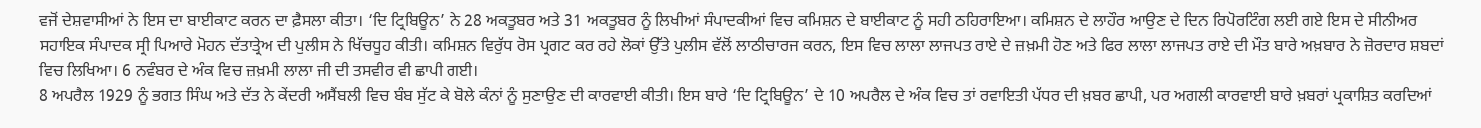ਵਜੋਂ ਦੇਸ਼ਵਾਸੀਆਂ ਨੇ ਇਸ ਦਾ ਬਾਈਕਾਟ ਕਰਨ ਦਾ ਫ਼ੈਸਲਾ ਕੀਤਾ। ‘ਦਿ ਟ੍ਰਿਬਿਊਨ’ ਨੇ 28 ਅਕਤੂਬਰ ਅਤੇ 31 ਅਕਤੂਬਰ ਨੂੰ ਲਿਖੀਆਂ ਸੰਪਾਦਕੀਆਂ ਵਿਚ ਕਮਿਸ਼ਨ ਦੇ ਬਾਈਕਾਟ ਨੂੰ ਸਹੀ ਠਹਿਰਾਇਆ। ਕਮਿਸ਼ਨ ਦੇ ਲਾਹੌਰ ਆਉਣ ਦੇ ਦਿਨ ਰਿਪੋਰਟਿੰਗ ਲਈ ਗਏ ਇਸ ਦੇ ਸੀਨੀਅਰ ਸਹਾਇਕ ਸੰਪਾਦਕ ਸ੍ਰੀ ਪਿਆਰੇ ਮੋਹਨ ਦੱਤਾਤ੍ਰੇਅ ਦੀ ਪੁਲੀਸ ਨੇ ਖਿੱਚਧੂਹ ਕੀਤੀ। ਕਮਿਸ਼ਨ ਵਿਰੁੱਧ ਰੋਸ ਪ੍ਰਗਟ ਕਰ ਰਹੇ ਲੋਕਾਂ ਉੱਤੇ ਪੁਲੀਸ ਵੱਲੋਂ ਲਾਠੀਚਾਰਜ ਕਰਨ, ਇਸ ਵਿਚ ਲਾਲਾ ਲਾਜਪਤ ਰਾਏ ਦੇ ਜ਼ਖ਼ਮੀ ਹੋਣ ਅਤੇ ਫਿਰ ਲਾਲਾ ਲਾਜਪਤ ਰਾਏ ਦੀ ਮੌਤ ਬਾਰੇ ਅਖ਼ਬਾਰ ਨੇ ਜ਼ੋਰਦਾਰ ਸ਼ਬਦਾਂ ਵਿਚ ਲਿਖਿਆ। 6 ਨਵੰਬਰ ਦੇ ਅੰਕ ਵਿਚ ਜ਼ਖ਼ਮੀ ਲਾਲਾ ਜੀ ਦੀ ਤਸਵੀਰ ਵੀ ਛਾਪੀ ਗਈ।
8 ਅਪਰੈਲ 1929 ਨੂੰ ਭਗਤ ਸਿੰਘ ਅਤੇ ਦੱਤ ਨੇ ਕੇਂਦਰੀ ਅਸੈਂਬਲੀ ਵਿਚ ਬੰਬ ਸੁੱਟ ਕੇ ਬੋਲੇ ਕੰਨਾਂ ਨੂੰ ਸੁਣਾਉਣ ਦੀ ਕਾਰਵਾਈ ਕੀਤੀ। ਇਸ ਬਾਰੇ ‘ਦਿ ਟ੍ਰਿਬਿਊਨ’ ਦੇ 10 ਅਪਰੈਲ ਦੇ ਅੰਕ ਵਿਚ ਤਾਂ ਰਵਾਇਤੀ ਪੱਧਰ ਦੀ ਖ਼ਬਰ ਛਾਪੀ, ਪਰ ਅਗਲੀ ਕਾਰਵਾਈ ਬਾਰੇ ਖ਼ਬਰਾਂ ਪ੍ਰਕਾਸ਼ਿਤ ਕਰਦਿਆਂ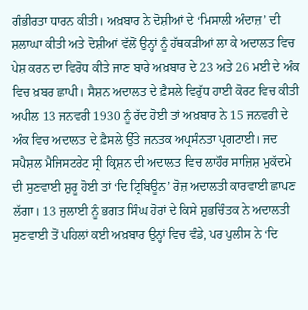ਗੰਭੀਰਤਾ ਧਾਰਨ ਕੀਤੀ। ਅਖ਼ਬਾਰ ਨੇ ਦੋਸ਼ੀਆਂ ਦੇ ‘ਮਿਸਾਲੀ ਅੰਦਾਜ਼’ ਦੀ ਸ਼ਲਾਘਾ ਕੀਤੀ ਅਤੇ ਦੋਸ਼ੀਆਂ ਵੱਲੋਂ ਉਨ੍ਹਾਂ ਨੂੰ ਹੱਥਕੜੀਆਂ ਲਾ ਕੇ ਅਦਾਲਤ ਵਿਚ ਪੇਸ਼ ਕਰਨ ਦਾ ਵਿਰੋਧ ਕੀਤੇ ਜਾਣ ਬਾਰੇ ਅਖ਼ਬਾਰ ਦੇ 23 ਅਤੇ 26 ਮਈ ਦੇ ਅੰਕ ਵਿਚ ਖ਼ਬਰ ਛਾਪੀ। ਸੈਸ਼ਨ ਅਦਾਲਤ ਦੇ ਫ਼ੈਸਲੇ ਵਿਰੁੱਧ ਹਾਈ ਕੋਰਟ ਵਿਚ ਕੀਤੀ ਅਪੀਲ 13 ਜਨਵਰੀ 1930 ਨੂੰ ਰੱਦ ਹੋਈ ਤਾਂ ਅਖ਼ਬਾਰ ਨੇ 15 ਜਨਵਰੀ ਦੇ ਅੰਕ ਵਿਚ ਅਦਾਲਤ ਦੇ ਫ਼ੈਸਲੇ ਉੱਤੇ ਜਨਤਕ ਅਪ੍ਰਸੰਨਤਾ ਪ੍ਰਗਟਾਈ। ਜਦ ਸਪੈਸ਼ਲ ਮੈਜਿਸਟਰੇਟ ਸ੍ਰੀ ਕ੍ਰਿਸ਼ਨ ਦੀ ਅਦਾਲਤ ਵਿਚ ਲਾਹੌਰ ਸਾਜ਼ਿਸ਼ ਮੁਕੱਦਮੇ ਦੀ ਸੁਣਵਾਈ ਸ਼ੁਰੂ ਹੋਈ ਤਾਂ ‘ਦਿ ਟ੍ਰਿਬਿਊਨ’ ਰੋਜ਼ ਅਦਾਲਤੀ ਕਾਰਵਾਈ ਛਾਪਣ ਲੱਗਾ। 13 ਜੁਲਾਈ ਨੂੰ ਭਗਤ ਸਿੰਘ ਹੋਰਾਂ ਦੇ ਕਿਸੇ ਸ਼ੁਭਚਿੰਤਕ ਨੇ ਅਦਾਲਤੀ ਸੁਣਵਾਈ ਤੋਂ ਪਹਿਲਾਂ ਕਈ ਅਖ਼ਬਾਰ ਉਨ੍ਹਾਂ ਵਿਚ ਵੰਡੇ, ਪਰ ਪੁਲੀਸ ਨੇ ‘ਦਿ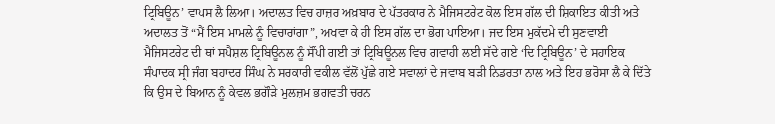ਟ੍ਰਿਬਿਊਨ’ ਵਾਪਸ ਲੈ ਲਿਆ। ਅਦਾਲਤ ਵਿਚ ਹਾਜ਼ਰ ਅਖ਼ਬਾਰ ਦੇ ਪੱਤਰਕਾਰ ਨੇ ਮੈਜਿਸਟਰੇਟ ਕੋਲ ਇਸ ਗੱਲ ਦੀ ਸ਼ਿਕਾਇਤ ਕੀਤੀ ਅਤੇ ਅਦਾਲਤ ਤੋਂ “ਮੈਂ ਇਸ ਮਾਮਲੇ ਨੂੰ ਵਿਚਾਰਾਂਗਾ”, ਅਖਵਾ ਕੇ ਹੀ ਇਸ ਗੱਲ ਦਾ ਭੋਗ ਪਾਇਆ। ਜਦ ਇਸ ਮੁਕੱਦਮੇ ਦੀ ਸੁਣਵਾਈ ਮੈਜਿਸਟਰੇਟ ਦੀ ਥਾਂ ਸਪੈਸ਼ਲ ਟ੍ਰਿਬਿਊਨਲ ਨੂੰ ਸੌਂਪੀ ਗਈ ਤਾਂ ਟ੍ਰਿਬਿਊਨਲ ਵਿਚ ਗਵਾਹੀ ਲਈ ਸੱਦੇ ਗਏ ‘ਦਿ ਟ੍ਰਿਬਿਊਨ’ ਦੇ ਸਹਾਇਕ ਸੰਪਾਦਕ ਸ੍ਰੀ ਜੰਗ ਬਹਾਦਰ ਸਿੰਘ ਨੇ ਸਰਕਾਰੀ ਵਕੀਲ ਵੱਲੋਂ ਪੁੱਛੇ ਗਏ ਸਵਾਲਾਂ ਦੇ ਜਵਾਬ ਬੜੀ ਨਿਡਰਤਾ ਨਾਲ ਅਤੇ ਇਹ ਭਰੋਸਾ ਲੈ ਕੇ ਦਿੱਤੇ ਕਿ ਉਸ ਦੇ ਬਿਆਨ ਨੂੰ ਕੇਵਲ ਭਗੌੜੇ ਮੁਲਜ਼ਮ ਭਗਵਤੀ ਚਰਨ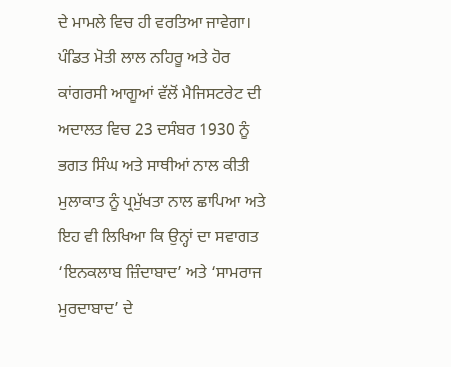ਦੇ ਮਾਮਲੇ ਵਿਚ ਹੀ ਵਰਤਿਆ ਜਾਵੇਗਾ। ਪੰਡਿਤ ਮੋਤੀ ਲਾਲ ਨਹਿਰੂ ਅਤੇ ਹੋਰ ਕਾਂਗਰਸੀ ਆਗੂਆਂ ਵੱਲੋਂ ਮੈਜਿਸਟਰੇਟ ਦੀ ਅਦਾਲਤ ਵਿਚ 23 ਦਸੰਬਰ 1930 ਨੂੰ ਭਗਤ ਸਿੰਘ ਅਤੇ ਸਾਥੀਆਂ ਨਾਲ ਕੀਤੀ ਮੁਲਾਕਾਤ ਨੂੰ ਪ੍ਰਮੁੱਖਤਾ ਨਾਲ ਛਾਪਿਆ ਅਤੇ ਇਹ ਵੀ ਲਿਖਿਆ ਕਿ ਉਨ੍ਹਾਂ ਦਾ ਸਵਾਗਤ ‘ਇਨਕਲਾਬ ਜ਼ਿੰਦਾਬਾਦ’ ਅਤੇ ‘ਸਾਮਰਾਜ ਮੁਰਦਾਬਾਦ’ ਦੇ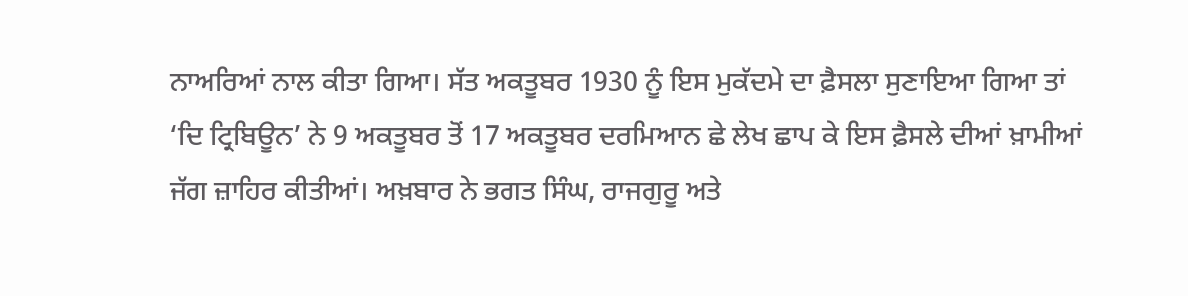ਨਾਅਰਿਆਂ ਨਾਲ ਕੀਤਾ ਗਿਆ। ਸੱਤ ਅਕਤੂਬਰ 1930 ਨੂੰ ਇਸ ਮੁਕੱਦਮੇ ਦਾ ਫ਼ੈਸਲਾ ਸੁਣਾਇਆ ਗਿਆ ਤਾਂ ‘ਦਿ ਟ੍ਰਿਬਿਊਨ’ ਨੇ 9 ਅਕਤੂਬਰ ਤੋਂ 17 ਅਕਤੂਬਰ ਦਰਮਿਆਨ ਛੇ ਲੇਖ ਛਾਪ ਕੇ ਇਸ ਫ਼ੈਸਲੇ ਦੀਆਂ ਖ਼ਾਮੀਆਂ ਜੱਗ ਜ਼ਾਹਿਰ ਕੀਤੀਆਂ। ਅਖ਼ਬਾਰ ਨੇ ਭਗਤ ਸਿੰਘ, ਰਾਜਗੁਰੂ ਅਤੇ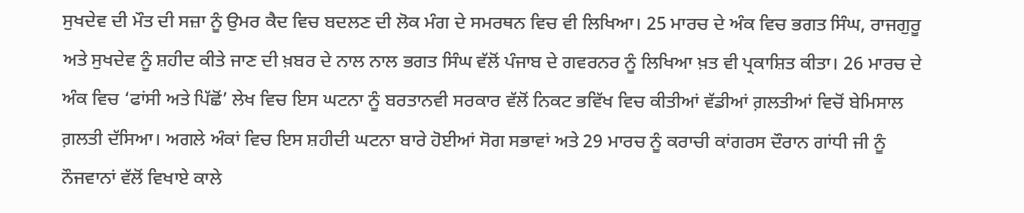ਸੁਖਦੇਵ ਦੀ ਮੌਤ ਦੀ ਸਜ਼ਾ ਨੂੰ ਉਮਰ ਕੈਦ ਵਿਚ ਬਦਲਣ ਦੀ ਲੋਕ ਮੰਗ ਦੇ ਸਮਰਥਨ ਵਿਚ ਵੀ ਲਿਖਿਆ। 25 ਮਾਰਚ ਦੇ ਅੰਕ ਵਿਚ ਭਗਤ ਸਿੰਘ, ਰਾਜਗੁਰੂ ਅਤੇ ਸੁਖਦੇਵ ਨੂੰ ਸ਼ਹੀਦ ਕੀਤੇ ਜਾਣ ਦੀ ਖ਼ਬਰ ਦੇ ਨਾਲ ਨਾਲ ਭਗਤ ਸਿੰਘ ਵੱਲੋਂ ਪੰਜਾਬ ਦੇ ਗਵਰਨਰ ਨੂੰ ਲਿਖਿਆ ਖ਼ਤ ਵੀ ਪ੍ਰਕਾਸ਼ਿਤ ਕੀਤਾ। 26 ਮਾਰਚ ਦੇ ਅੰਕ ਵਿਚ ‘ਫਾਂਸੀ ਅਤੇ ਪਿੱਛੋਂ’ ਲੇਖ ਵਿਚ ਇਸ ਘਟਨਾ ਨੂੰ ਬਰਤਾਨਵੀ ਸਰਕਾਰ ਵੱਲੋਂ ਨਿਕਟ ਭਵਿੱਖ ਵਿਚ ਕੀਤੀਆਂ ਵੱਡੀਆਂ ਗ਼ਲਤੀਆਂ ਵਿਚੋਂ ਬੇਮਿਸਾਲ ਗ਼ਲਤੀ ਦੱਸਿਆ। ਅਗਲੇ ਅੰਕਾਂ ਵਿਚ ਇਸ ਸ਼ਹੀਦੀ ਘਟਨਾ ਬਾਰੇ ਹੋਈਆਂ ਸੋਗ ਸਭਾਵਾਂ ਅਤੇ 29 ਮਾਰਚ ਨੂੰ ਕਰਾਚੀ ਕਾਂਗਰਸ ਦੌਰਾਨ ਗਾਂਧੀ ਜੀ ਨੂੰ ਨੌਜਵਾਨਾਂ ਵੱਲੋਂ ਵਿਖਾਏ ਕਾਲੇ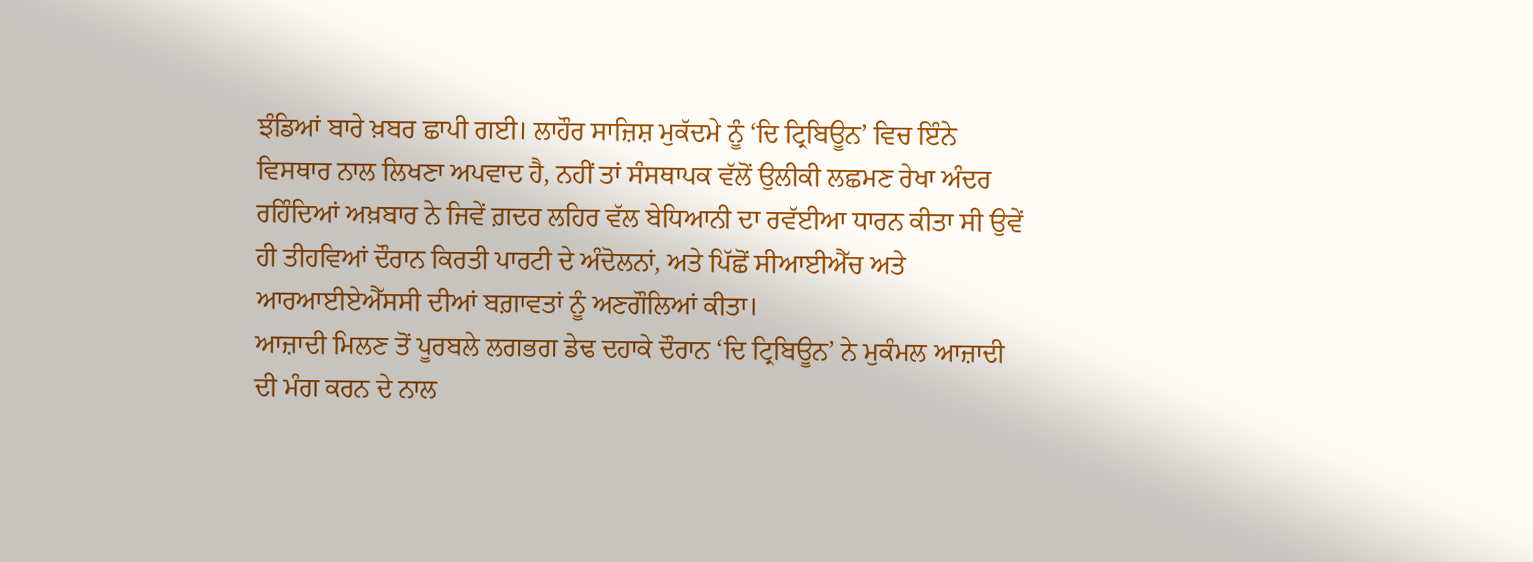ਝੰਡਿਆਂ ਬਾਰੇ ਖ਼ਬਰ ਛਾਪੀ ਗਈ। ਲਾਹੌਰ ਸਾਜ਼ਿਸ਼ ਮੁਕੱਦਮੇ ਨੂੰ ‘ਦਿ ਟ੍ਰਿਬਿਊਨ’ ਵਿਚ ਇੰਨੇ ਵਿਸਥਾਰ ਨਾਲ ਲਿਖਣਾ ਅਪਵਾਦ ਹੈ, ਨਹੀਂ ਤਾਂ ਸੰਸਥਾਪਕ ਵੱਲੋਂ ਉਲੀਕੀ ਲਛਮਣ ਰੇਖਾ ਅੰਦਰ ਰਹਿੰਦਿਆਂ ਅਖ਼ਬਾਰ ਨੇ ਜਿਵੇਂ ਗ਼ਦਰ ਲਹਿਰ ਵੱਲ ਬੇਧਿਆਨੀ ਦਾ ਰਵੱਈਆ ਧਾਰਨ ਕੀਤਾ ਸੀ ਉਵੇਂ ਹੀ ਤੀਹਵਿਆਂ ਦੌਰਾਨ ਕਿਰਤੀ ਪਾਰਟੀ ਦੇ ਅੰਦੋਲਨਾਂ, ਅਤੇ ਪਿੱਛੋਂ ਸੀਆਈਐੱਚ ਅਤੇ ਆਰਆਈਏਐੱਸਸੀ ਦੀਆਂ ਬਗ਼ਾਵਤਾਂ ਨੂੰ ਅਣਗੌਲਿਆਂ ਕੀਤਾ।
ਆਜ਼ਾਦੀ ਮਿਲਣ ਤੋਂ ਪੂਰਬਲੇ ਲਗਭਗ ਡੇਢ ਦਹਾਕੇ ਦੌਰਾਨ ‘ਦਿ ਟ੍ਰਿਬਿਊਨ’ ਨੇ ਮੁਕੰਮਲ ਆਜ਼ਾਦੀ ਦੀ ਮੰਗ ਕਰਨ ਦੇ ਨਾਲ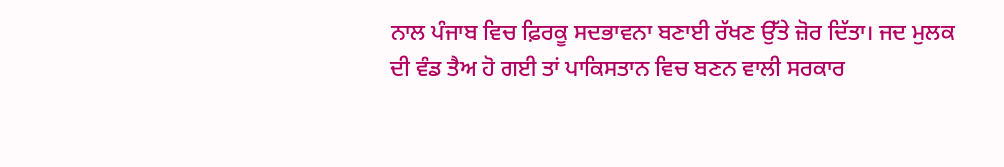ਨਾਲ ਪੰਜਾਬ ਵਿਚ ਫ਼ਿਰਕੂ ਸਦਭਾਵਨਾ ਬਣਾਈ ਰੱਖਣ ਉੱਤੇ ਜ਼ੋਰ ਦਿੱਤਾ। ਜਦ ਮੁਲਕ ਦੀ ਵੰਡ ਤੈਅ ਹੋ ਗਈ ਤਾਂ ਪਾਕਿਸਤਾਨ ਵਿਚ ਬਣਨ ਵਾਲੀ ਸਰਕਾਰ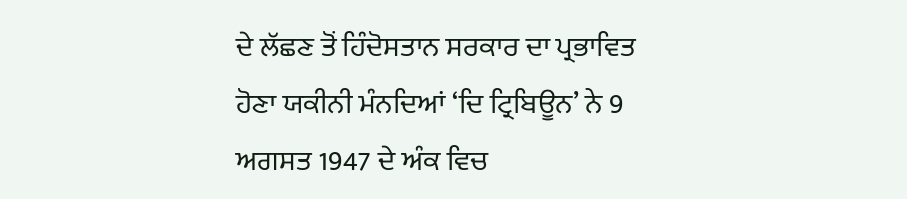ਦੇ ਲੱਛਣ ਤੋਂ ਹਿੰਦੋਸਤਾਨ ਸਰਕਾਰ ਦਾ ਪ੍ਰਭਾਵਿਤ ਹੋਣਾ ਯਕੀਨੀ ਮੰਨਦਿਆਂ ‘ਦਿ ਟ੍ਰਿਬਿਊਨ’ ਨੇ 9 ਅਗਸਤ 1947 ਦੇ ਅੰਕ ਵਿਚ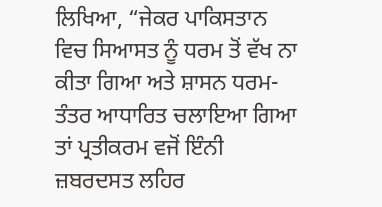ਲਿਖਿਆ, “ਜੇਕਰ ਪਾਕਿਸਤਾਨ ਵਿਚ ਸਿਆਸਤ ਨੂੰ ਧਰਮ ਤੋਂ ਵੱਖ ਨਾ ਕੀਤਾ ਗਿਆ ਅਤੇ ਸ਼ਾਸਨ ਧਰਮ-ਤੰਤਰ ਆਧਾਰਿਤ ਚਲਾਇਆ ਗਿਆ ਤਾਂ ਪ੍ਰਤੀਕਰਮ ਵਜੋਂ ਇੰਨੀ ਜ਼ਬਰਦਸਤ ਲਹਿਰ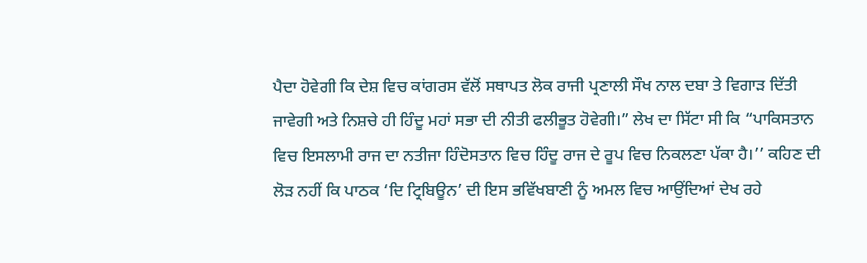ਪੈਦਾ ਹੋਵੇਗੀ ਕਿ ਦੇਸ਼ ਵਿਚ ਕਾਂਗਰਸ ਵੱਲੋਂ ਸਥਾਪਤ ਲੋਕ ਰਾਜੀ ਪ੍ਰਣਾਲੀ ਸੌਖ ਨਾਲ ਦਬਾ ਤੇ ਵਿਗਾੜ ਦਿੱਤੀ ਜਾਵੇਗੀ ਅਤੇ ਨਿਸ਼ਚੇ ਹੀ ਹਿੰਦੂ ਮਹਾਂ ਸਭਾ ਦੀ ਨੀਤੀ ਫਲੀਭੂਤ ਹੋਵੇਗੀ।” ਲੇਖ ਦਾ ਸਿੱਟਾ ਸੀ ਕਿ “ਪਾਕਿਸਤਾਨ ਵਿਚ ਇਸਲਾਮੀ ਰਾਜ ਦਾ ਨਤੀਜਾ ਹਿੰਦੋਸਤਾਨ ਵਿਚ ਹਿੰਦੂ ਰਾਜ ਦੇ ਰੂਪ ਵਿਚ ਨਿਕਲਣਾ ਪੱਕਾ ਹੈ।’’ ਕਹਿਣ ਦੀ ਲੋੜ ਨਹੀਂ ਕਿ ਪਾਠਕ ‘ਦਿ ਟ੍ਰਿਬਿਊਨ’ ਦੀ ਇਸ ਭਵਿੱਖਬਾਣੀ ਨੂੰ ਅਮਲ ਵਿਚ ਆਉਂਦਿਆਂ ਦੇਖ ਰਹੇ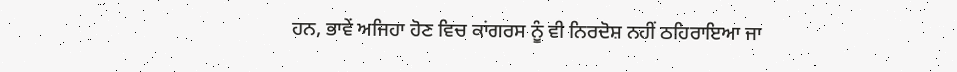ਹਨ, ਭਾਵੇਂ ਅਜਿਹਾ ਹੋਣ ਵਿਚ ਕਾਂਗਰਸ ਨੂੰ ਵੀ ਨਿਰਦੋਸ਼ ਨਹੀਂ ਠਹਿਰਾਇਆ ਜਾ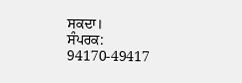ਸਕਦਾ।
ਸੰਪਰਕ: 94170-49417